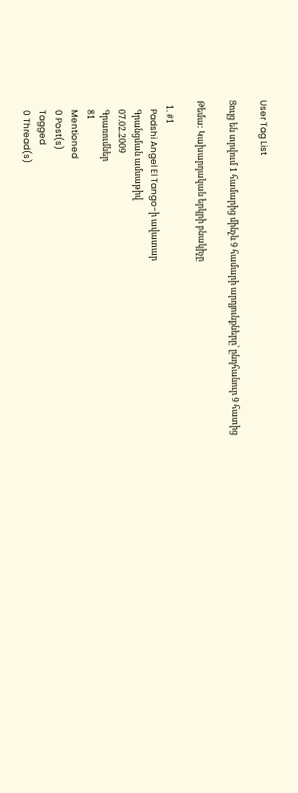User Tag List

Ցույց են տրվում 1 համարից մինչև 9 համարի արդյունքները՝ ընդհանուր 9 հատից

Թեմա: Կախարդական երկրի բնակիչը

  1. #1
    Padshi Angel El Tango-ի ավատար
    Գրանցման ամսաթիվ
    07.02.2009
    Գրառումներ
    81
    Mentioned
    0 Post(s)
    Tagged
    0 Thread(s)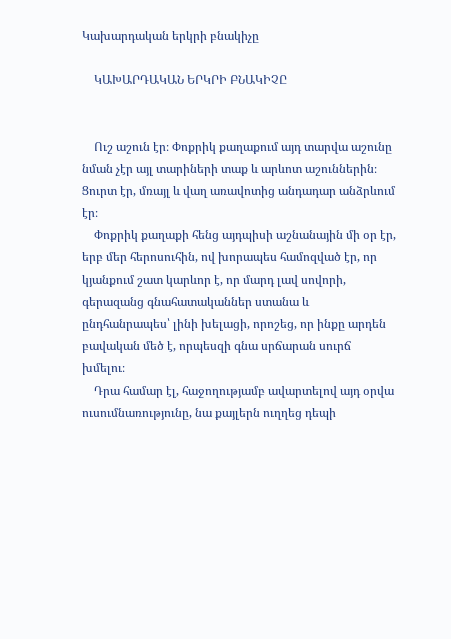Կախարդական երկրի բնակիչը

    ԿԱԽԱՐԴԱԿԱՆ ԵՐԿՐԻ ԲՆԱԿԻՉԸ


    Ուշ աշուն էր։ Փոքրիկ քաղաքում այդ տարվա աշունը նման չէր այլ տարիների տաք և արևոտ աշուններին։ Ցուրտ էր, մռայլ և վաղ առավոտից անդադար անձրևում էր։
    Փոքրիկ քաղաքի հենց այդպիսի աշնանային մի օր էր, երբ մեր հերոսուհին, ով խորապես համոզված էր, որ կյանքում շատ կարևոր է, որ մարդ լավ սովորի, գերազանց գնահատականներ ստանա և ընդհանրապես՝ լինի խելացի, որոշեց, որ ինքը արդեն բավական մեծ է, որպեսզի գնա սրճարան սուրճ խմելու։
    Դրա համար էլ, հաջողությամբ ավարտելով այդ օրվա ուսումնառությունը, նա քայլերն ուղղեց դեպի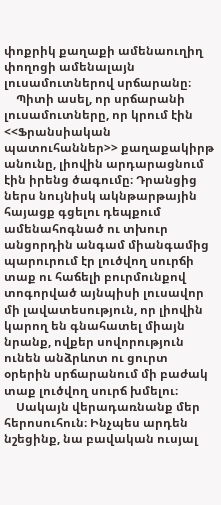փոքրիկ քաղաքի ամենաուղիղ փողոցի ամենալայն լուսամուտներով սրճարանը։
    Պիտի ասել, որ սրճարանի լուսամուտները, որ կրում էին <<Ֆրանսիական պատուհաններ>> քաղաքակիրթ անունը, լիովին արդարացնում էին իրենց ծագումը։ Դրանցից ներս նույնիսկ ակնթարթային հայացք գցելու դեպքում ամենահոգնած ու տխուր անցորդին անգամ միանգամից պարուրում էր լուծվող սուրճի տաք ու հաճելի բուրմունքով տոգորված այնպիսի լուսավոր մի լավատեսություն, որ լիովին կարող են գնահատել միայն նրանք, ովքեր սովորություն ունեն անձրևոտ ու ցուրտ օրերին սրճարանում մի բաժակ տաք լուծվող սուրճ խմելու։
    Սակայն վերադառնանք մեր հերոսուհուն։ Ինչպես արդեն նշեցինք, նա բավական ուսյալ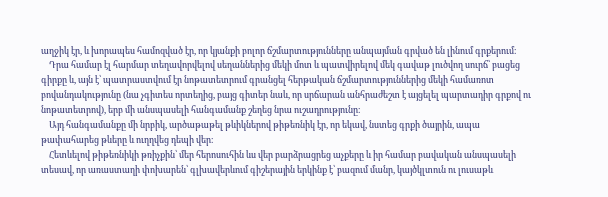աղջիկ էր, և խորապես համոզված էր, որ կյանքի բոլոր ճշմարտությունները անպայման գրված են լինում գրքերում։
    Դրա համար էլ հարմար տեղավորվելով սեղաններից մեկի մոտ և պատվիրելով մեկ գավաթ լուծվող սուրճ՝ բացեց գիրքը և, այն է՝ պատրաստվում էր նոթատետրում գրանցել հերթական ճշմարտություններից մեկի համառոտ բովանդակությունը (նա չգիտես որտեղից, բայց գիտեր նաև, որ սրճարան անհրաժեշտ է այցելել պարտադիր գրքով ու նոթատետրով), երբ մի անսպասելի հանգամանք շեղեց նրա ուշադրությունը։
    Այդ հանգամանքը մի նրբիկ, արծաթաթել թևիկներով թիթեռնիկ էր, որ եկավ, նստեց գրքի ծայրին, ապա թափահարեց թևերը և ուղղվեց դեպի վեր։
    Հետևելով թիթեռնիկի թռիչքին՝ մեր հերոսուհին ևս վեր բարձրացրեց աչքերը և իր համար բավական անսպասելի տեսավ, որ առաստաղի փոխարեն՝ գլխավերևում գիշերային երկինք է՝ բազում մանր, կայծկլտուն ու լուսաթև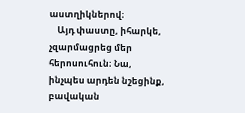աստղիկներով։
    Այդ փաստը, իհարկե, չզարմացրեց մեր հերոսուհուն։ Նա, ինչպես արդեն նշեցինք, բավական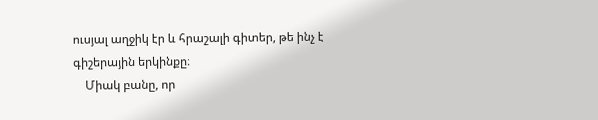ուսյալ աղջիկ էր և հրաշալի գիտեր, թե ինչ է գիշերային երկինքը։
    Միակ բանը, որ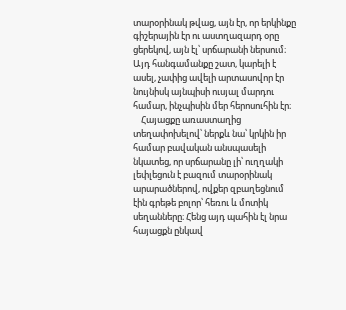տարօրինակ թվաց, այն էր, որ երկինքը գիշերային էր ու աստղազարդ օրը ցերեկով, այն էլ՝ սրճարանի ներսում։ Այդ հանգամանքը շատ, կարելի է ասել, չափից ավելի արտասովոր էր նույնիսկ այնպիսի ուսյալ մարդու համար, ինչպիսին մեր հերոսուհին էր։
    Հայացքը առաստաղից տեղափոխելով՝ ներքև նա՝ կրկին իր համար բավական անսպասելի նկատեց, որ սրճարանը լի՝ ուղղակի լեփլեցուն է բազում տարօրինակ արարածներով, ովքեր զբաղեցնում էին գրեթե բոլոր՝ հեռու և մոտիկ սեղանները։ Հենց այդ պահին էլ նրա հայացքն ընկավ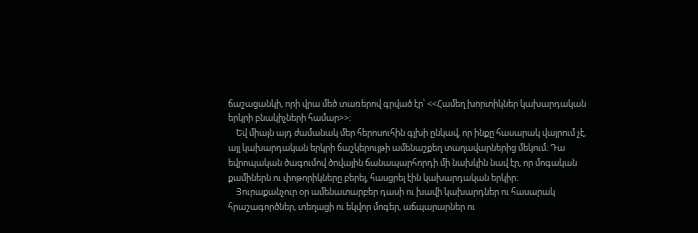ճաշացանկի, որի վրա մեծ տառերով գրված էր՝ <<Համեղ խորտիկներ կախարդական երկրի բնակիչների համար>>։
    Եվ միայն այդ ժամանակ մեր հերոսուհին գլխի ընկավ, որ ինքը հասարակ վայրում չէ, այլ կախարդական երկրի ճաշկերույթի ամենաշքեղ տաղավարներից մեկում։ Դա եվրոպական ծագումով ծովային ճանապարհորդի մի նախկին նավ էր, որ մոգական քամիներն ու փոթորիկները բերել, հասցրել էին կախարդական երկիր։
    Յուրաքանչուր օր ամենատարբեր դասի ու խավի կախարդներ ու հասարակ հրաշագործներ, տեղացի ու եկվոր մոգեր, աճպարարներ ու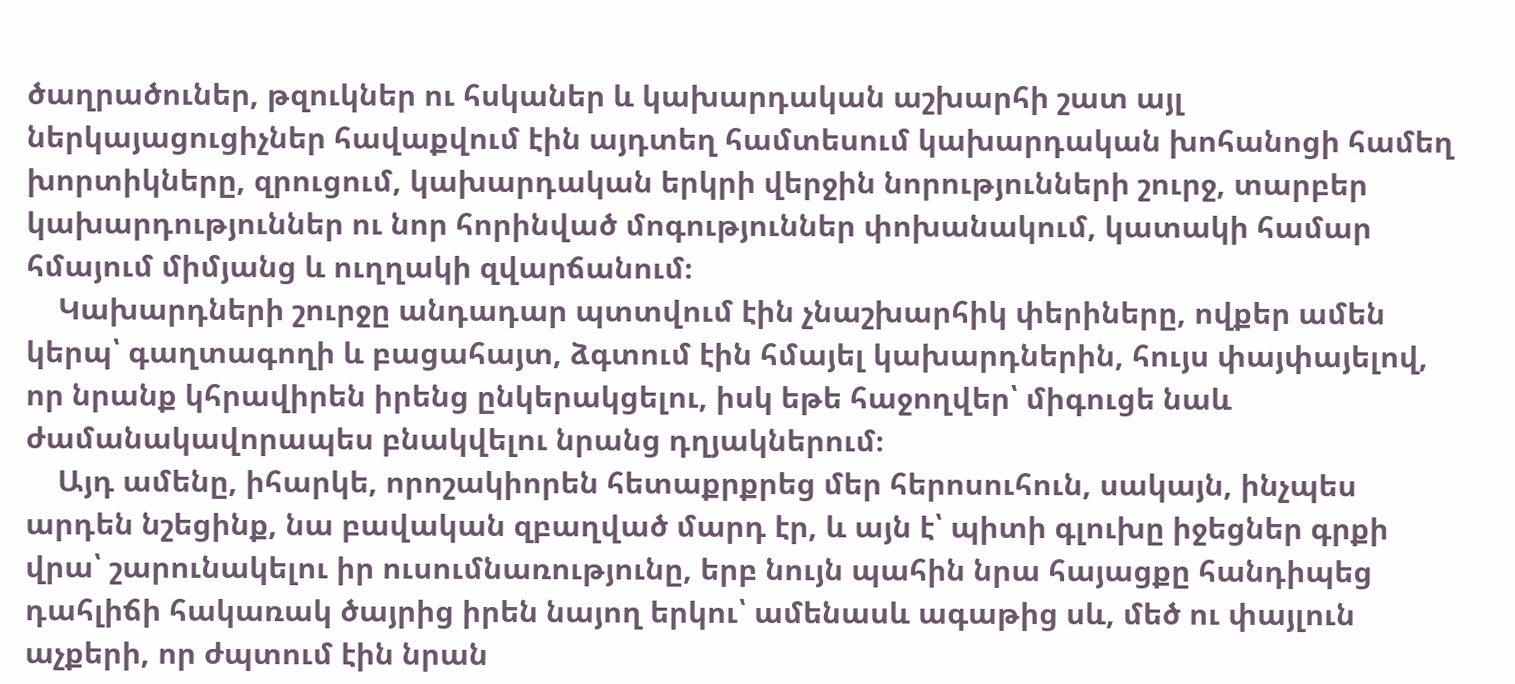ծաղրածուներ, թզուկներ ու հսկաներ և կախարդական աշխարհի շատ այլ ներկայացուցիչներ հավաքվում էին այդտեղ համտեսում կախարդական խոհանոցի համեղ խորտիկները, զրուցում, կախարդական երկրի վերջին նորությունների շուրջ, տարբեր կախարդություններ ու նոր հորինված մոգություններ փոխանակում, կատակի համար հմայում միմյանց և ուղղակի զվարճանում։
    Կախարդների շուրջը անդադար պտտվում էին չնաշխարհիկ փերիները, ովքեր ամեն կերպ՝ գաղտագողի և բացահայտ, ձգտում էին հմայել կախարդներին, հույս փայփայելով, որ նրանք կհրավիրեն իրենց ընկերակցելու, իսկ եթե հաջողվեր՝ միգուցե նաև ժամանակավորապես բնակվելու նրանց դղյակներում։
    Այդ ամենը, իհարկե, որոշակիորեն հետաքրքրեց մեր հերոսուհուն, սակայն, ինչպես արդեն նշեցինք, նա բավական զբաղված մարդ էր, և այն է՝ պիտի գլուխը իջեցներ գրքի վրա՝ շարունակելու իր ուսումնառությունը, երբ նույն պահին նրա հայացքը հանդիպեց դահլիճի հակառակ ծայրից իրեն նայող երկու՝ ամենասև ագաթից սև, մեծ ու փայլուն աչքերի, որ ժպտում էին նրան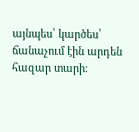այնպես՝ կարծես՝ ճանաչում էին արդեն հազար տարի։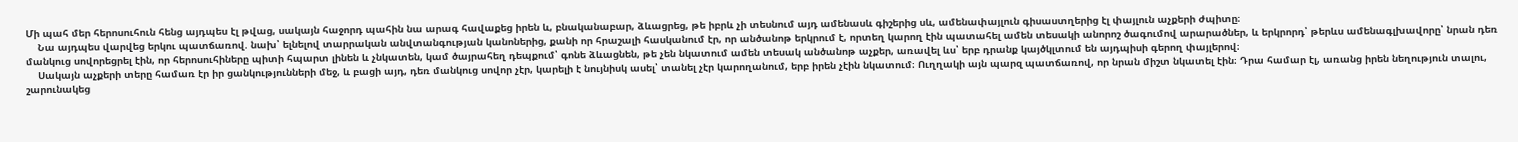Մի պահ մեր հերոսուհուն հենց այդպես էլ թվաց, սակայն հաջորդ պահին նա արագ հավաքեց իրեն և, բնականաբար, ձևացրեց, թե իբրև չի տեսնում այդ ամենասև գիշերից սև, ամենափայլուն գիսաստղերից էլ փայլուն աչքերի ժպիտը։
    Նա այդպես վարվեց երկու պատճառով. նախ՝ ելնելով տարրական անվտանգության կանոներից, քանի որ հրաշալի հասկանում էր, որ անծանոթ երկրում է, որտեղ կարող էին պատահել ամեն տեսակի անորոշ ծագումով արարածներ, և երկրորդ՝ թերևս ամենագլխավորը՝ նրան դեռ մանկուց սովորեցրել էին, որ հերոսուհիները պիտի հպարտ լինեն և չնկատեն, կամ ծայրահեղ դեպքում՝ գոնե ձևացնեն, թե չեն նկատում ամեն տեսակ անծանոթ աչքեր, առավել ևս՝ երբ դրանք կայծկլտում են այդպիսի գերող փայլերով։
    Սակայն աչքերի տերը համառ էր իր ցանկությունների մեջ, և բացի այդ, դեռ մանկուց սովոր չէր, կարելի է նույնիսկ ասել՝ տանել չէր կարողանում, երբ իրեն չէին նկատում։ Ուղղակի այն պարզ պատճառով, որ նրան միշտ նկատել էին։ Դրա համար էլ, առանց իրեն նեղություն տալու, շարունակեց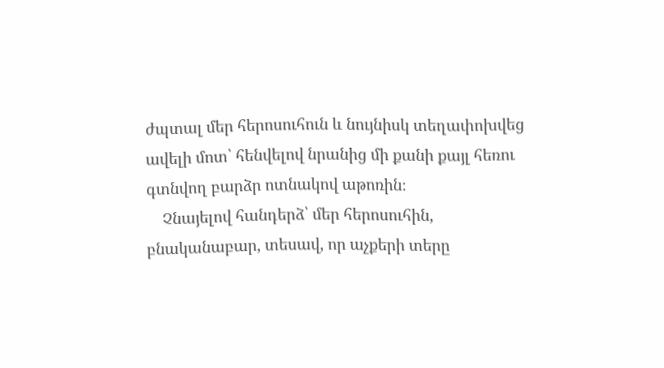ժպտալ մեր հերոսուհուն և նույնիսկ տեղափոխվեց ավելի մոտ՝ հենվելով նրանից մի քանի քայլ հեռու գտնվող բարձր ոտնակով աթոռին։
    Չնայելով հանդերձ՝ մեր հերոսուհին, բնականաբար, տեսավ, որ աչքերի տերը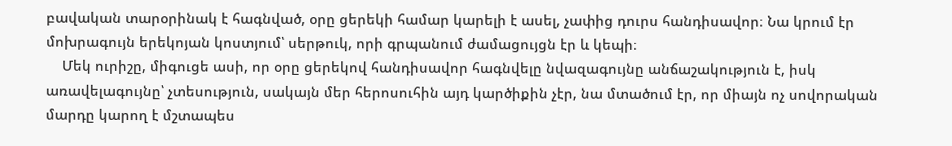բավական տարօրինակ է հագնված, օրը ցերեկի համար կարելի է ասել, չափից դուրս հանդիսավոր։ Նա կրում էր մոխրագույն երեկոյան կոստյում՝ սերթուկ, որի գրպանում ժամացույցն էր և կեպի։
    Մեկ ուրիշը, միգուցե ասի, որ օրը ցերեկով հանդիսավոր հագնվելը նվազագույնը անճաշակություն է, իսկ առավելագույնը՝ չտեսություն, սակայն մեր հերոսուհին այդ կարծիքին չէր, նա մտածում էր, որ միայն ոչ սովորական մարդը կարող է մշտապես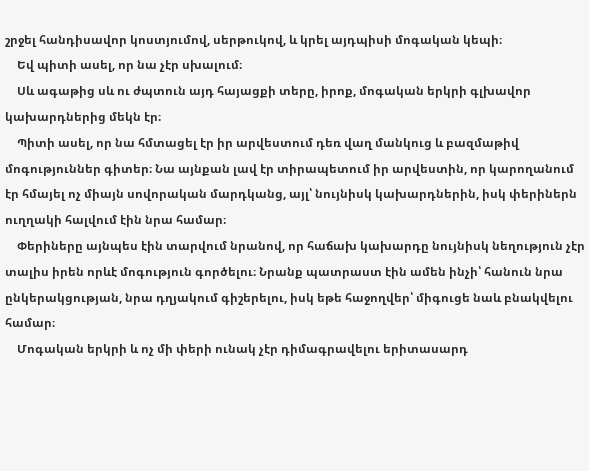շրջել հանդիսավոր կոստյումով, սերթուկով, և կրել այդպիսի մոգական կեպի։
    Եվ պիտի ասել, որ նա չէր սխալում։
    Սև ագաթից սև ու ժպտուն այդ հայացքի տերը, իրոք, մոգական երկրի գլխավոր կախարդներից մեկն էր։
    Պիտի ասել, որ նա հմտացել էր իր արվեստում դեռ վաղ մանկուց և բազմաթիվ մոգություններ գիտեր։ Նա այնքան լավ էր տիրապետում իր արվեստին, որ կարողանում էր հմայել ոչ միայն սովորական մարդկանց, այլ՝ նույնիսկ կախարդներին, իսկ փերիներն ուղղակի հալվում էին նրա համար։
    Փերիները այնպես էին տարվում նրանով, որ հաճախ կախարդը նույնիսկ նեղություն չէր տալիս իրեն որևէ մոգություն գործելու։ Նրանք պատրաստ էին ամեն ինչի՝ հանուն նրա ընկերակցության, նրա դղյակում գիշերելու, իսկ եթե հաջողվեր՝ միգուցե նաև բնակվելու համար։
    Մոգական երկրի և ոչ մի փերի ունակ չէր դիմագրավելու երիտասարդ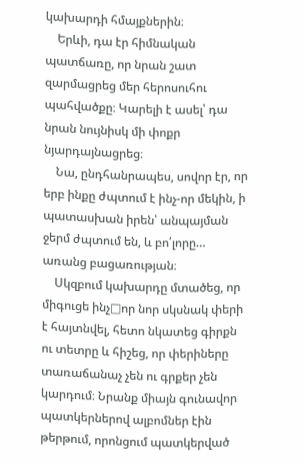կախարդի հմայքներին։
    Երևի, դա էր հիմնական պատճառը, որ նրան շատ զարմացրեց մեր հերոսուհու պահվածքը։ Կարելի է ասել՝ դա նրան նույնիսկ մի փոքր նյարդայնացրեց։
    Նա, ընդհանրապես, սովոր էր, որ երբ ինքը ժպտում է ինչ-որ մեկին, ի պատասխան իրեն՝ անպայման ջերմ ժպտում են, և բո՛լորը… առանց բացառության։
    Սկզբում կախարդը մտածեց, որ միգուցե ինչ□որ նոր սկսնակ փերի է հայտնվել, հետո նկատեց գիրքն ու տետրը և հիշեց, որ փերիները տառաճանաչ չեն ու գրքեր չեն կարդում։ Նրանք միայն գունավոր պատկերներով ալբոմներ էին թերթում, որոնցում պատկերված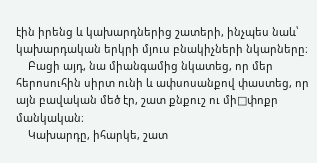էին իրենց և կախարդներից շատերի, ինչպես նաև՝ կախարդական երկրի մյուս բնակիչների նկարները։
    Բացի այդ, նա միանգամից նկատեց, որ մեր հերոսուհին սիրտ ունի և ափսոսանքով փաստեց, որ այն բավական մեծ էր, շատ քնքուշ ու մի□փոքր մանկական։
    Կախարդը, իհարկե, շատ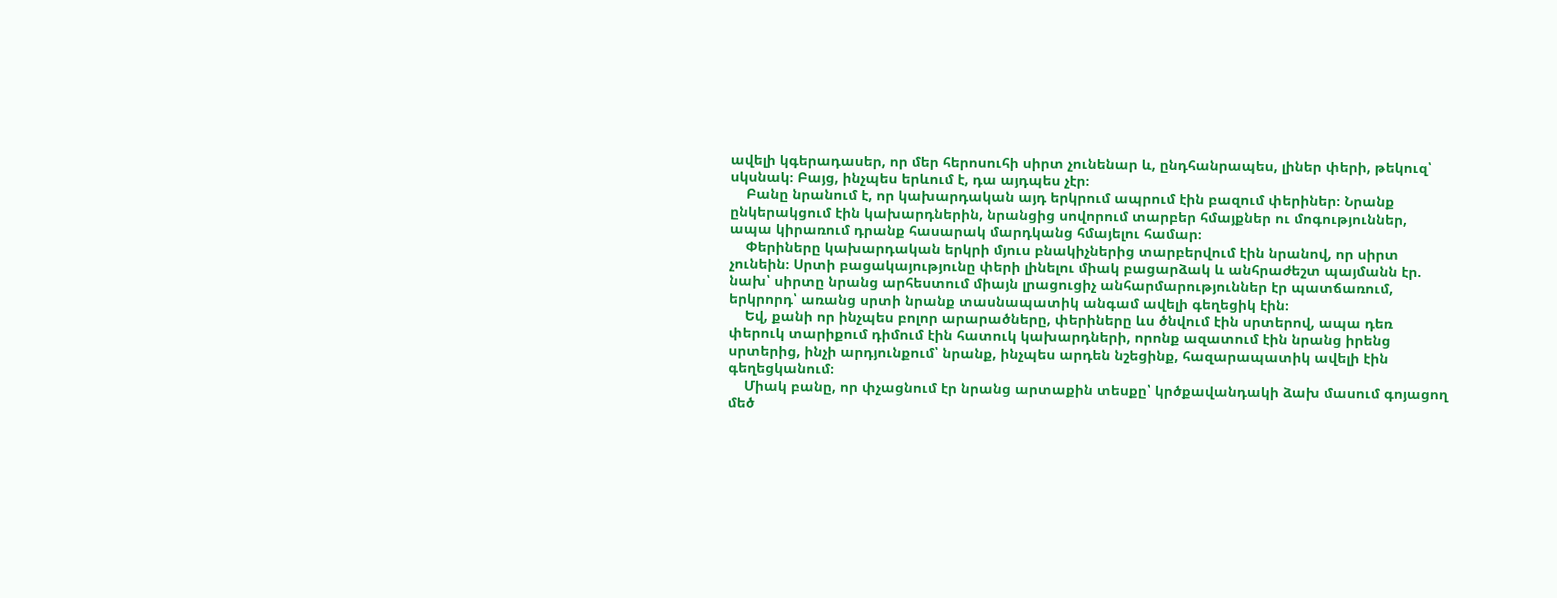ավելի կգերադասեր, որ մեր հերոսուհի սիրտ չունենար և, ընդհանրապես, լիներ փերի, թեկուզ՝ սկսնակ։ Բայց, ինչպես երևում է, դա այդպես չէր։
    Բանը նրանում է, որ կախարդական այդ երկրում ապրում էին բազում փերիներ։ Նրանք ընկերակցում էին կախարդներին, նրանցից սովորում տարբեր հմայքներ ու մոգություններ, ապա կիրառում դրանք հասարակ մարդկանց հմայելու համար։
    Փերիները կախարդական երկրի մյուս բնակիչներից տարբերվում էին նրանով, որ սիրտ չունեին։ Սրտի բացակայությունը փերի լինելու միակ բացարձակ և անհրաժեշտ պայմանն էր. նախ՝ սիրտը նրանց արհեստում միայն լրացուցիչ անհարմարություններ էր պատճառում, երկրորդ՝ առանց սրտի նրանք տասնապատիկ անգամ ավելի գեղեցիկ էին։
    Եվ, քանի որ ինչպես բոլոր արարածները, փերիները ևս ծնվում էին սրտերով, ապա դեռ փերուկ տարիքում դիմում էին հատուկ կախարդների, որոնք ազատում էին նրանց իրենց սրտերից, ինչի արդյունքում՝ նրանք, ինչպես արդեն նշեցինք, հազարապատիկ ավելի էին գեղեցկանում։
    Միակ բանը, որ փչացնում էր նրանց արտաքին տեսքը՝ կրծքավանդակի ձախ մասում գոյացող մեծ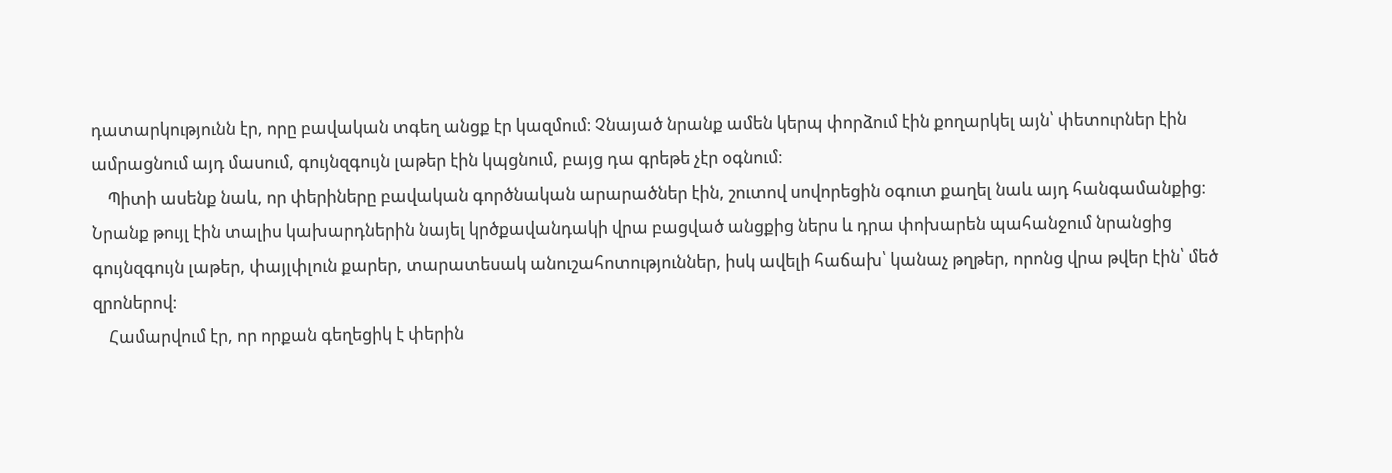դատարկությունն էր, որը բավական տգեղ անցք էր կազմում։ Չնայած նրանք ամեն կերպ փորձում էին քողարկել այն՝ փետուրներ էին ամրացնում այդ մասում, գույնզգույն լաթեր էին կպցնում, բայց դա գրեթե չէր օգնում։
    Պիտի ասենք նաև, որ փերիները բավական գործնական արարածներ էին, շուտով սովորեցին օգուտ քաղել նաև այդ հանգամանքից։ Նրանք թույլ էին տալիս կախարդներին նայել կրծքավանդակի վրա բացված անցքից ներս և դրա փոխարեն պահանջում նրանցից գույնզգույն լաթեր, փայլփլուն քարեր, տարատեսակ անուշահոտություններ, իսկ ավելի հաճախ՝ կանաչ թղթեր, որոնց վրա թվեր էին՝ մեծ զրոներով։
    Համարվում էր, որ որքան գեղեցիկ է փերին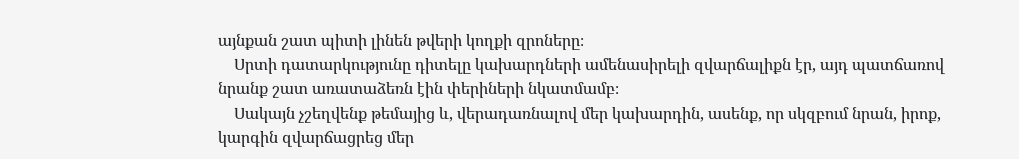այնքան շատ պիտի լինեն թվերի կողքի զրոները։
    Սրտի դատարկությունը դիտելը կախարդների ամենասիրելի զվարճալիքն էր, այդ պատճառով նրանք շատ առատաձեռն էին փերիների նկատմամբ։
    Սակայն չշեղվենք թեմայից և, վերադառնալով մեր կախարդին, ասենք, որ սկզբում նրան, իրոք, կարգին զվարճացրեց մեր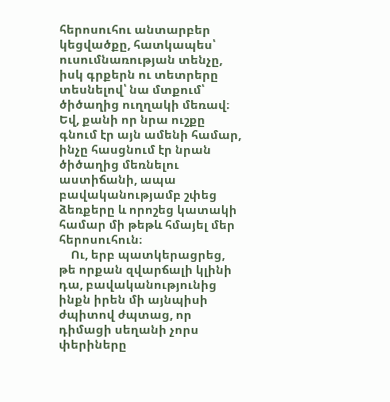հերոսուհու անտարբեր կեցվածքը, հատկապես՝ ուսումնառության տենչը, իսկ գրքերն ու տետրերը տեսնելով՝ նա մտքում՝ ծիծաղից ուղղակի մեռավ։ Եվ, քանի որ նրա ուշքը գնում էր այն ամենի համար, ինչը հասցնում էր նրան ծիծաղից մեռնելու աստիճանի, ապա բավականությամբ շփեց ձեռքերը և որոշեց կատակի համար մի թեթև հմայել մեր հերոսուհուն։
    Ու, երբ պատկերացրեց, թե որքան զվարճալի կլինի դա, բավականությունից ինքն իրեն մի այնպիսի ժպիտով ժպտաց, որ դիմացի սեղանի չորս փերիները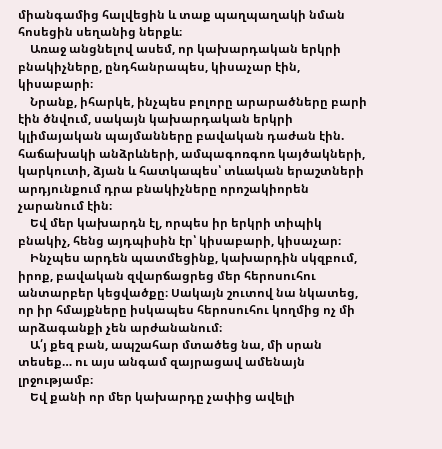միանգամից հալվեցին և տաք պաղպաղակի նման հոսեցին սեղանից ներքև։
    Առաջ անցնելով ասեմ, որ կախարդական երկրի բնակիչները, ընդհանրապես, կիսաչար էին, կիսաբարի։
    Նրանք, իհարկե, ինչպես բոլորը արարածները բարի էին ծնվում, սակայն կախարդական երկրի կլիմայական պայմանները բավական դաժան էին. հաճախակի անձրևների, ամպագոռգոռ կայծակների, կարկուտի, ձյան և հատկապես՝ տևական երաշտների արդյունքում դրա բնակիչները որոշակիորեն չարանում էին։
    Եվ մեր կախարդն էլ, որպես իր երկրի տիպիկ բնակիչ, հենց այդպիսին էր՝ կիսաբարի, կիսաչար։
    Ինչպես արդեն պատմեցինք, կախարդին սկզբում, իրոք, բավական զվարճացրեց մեր հերոսուհու անտարբեր կեցվածքը։ Սակայն շուտով նա նկատեց, որ իր հմայքները իսկապես հերոսուհու կողմից ոչ մի արձագանքի չեն արժանանում։
    Ա՛յ քեզ բան, ապշահար մտածեց նա, մի սրան տեսեք… ու այս անգամ զայրացավ ամենայն լրջությամբ։
    Եվ քանի որ մեր կախարդը չափից ավելի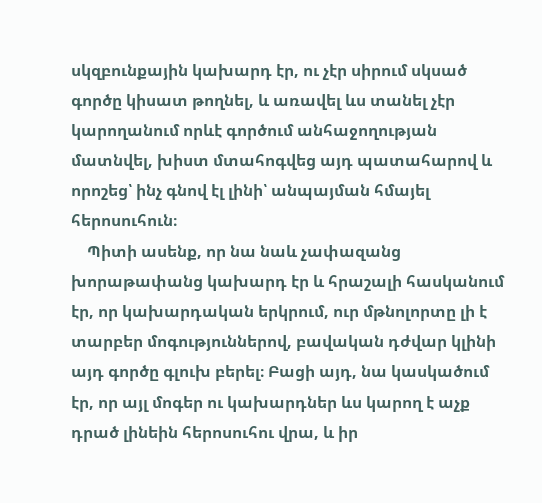սկզբունքային կախարդ էր, ու չէր սիրում սկսած գործը կիսատ թողնել, և առավել ևս տանել չէր կարողանում որևէ գործում անհաջողության մատնվել, խիստ մտահոգվեց այդ պատահարով և որոշեց՝ ինչ գնով էլ լինի՝ անպայման հմայել հերոսուհուն։
    Պիտի ասենք, որ նա նաև չափազանց խորաթափանց կախարդ էր և հրաշալի հասկանում էր, որ կախարդական երկրում, ուր մթնոլորտը լի է տարբեր մոգություններով, բավական դժվար կլինի այդ գործը գլուխ բերել։ Բացի այդ, նա կասկածում էր, որ այլ մոգեր ու կախարդներ ևս կարող է աչք դրած լինեին հերոսուհու վրա, և իր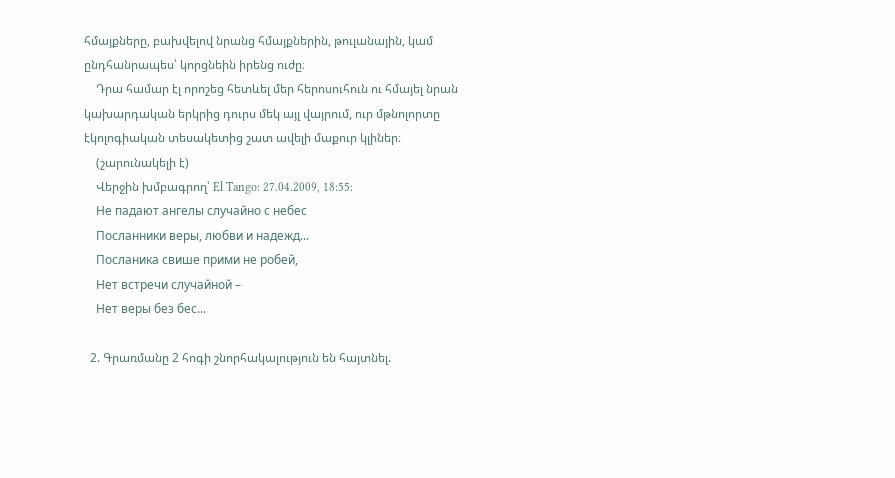հմայքները, բախվելով նրանց հմայքներին, թուլանային, կամ ընդհանրապես՝ կորցնեին իրենց ուժը։
    Դրա համար էլ որոշեց հետևել մեր հերոսուհուն ու հմայել նրան կախարդական երկրից դուրս մեկ այլ վայրում, ուր մթնոլորտը էկոլոգիական տեսակետից շատ ավելի մաքուր կլիներ։
    (շարունակելի է)
    Վերջին խմբագրող՝ El Tango: 27.04.2009, 18:55:
    Не падают ангелы случайно с небес
    Посланники веры, любви и надежд...
    Посланика свише прими не робей,
    Нет встречи случайной –
    Нет веры без бес...

  2. Գրառմանը 2 հոգի շնորհակալություն են հայտնել.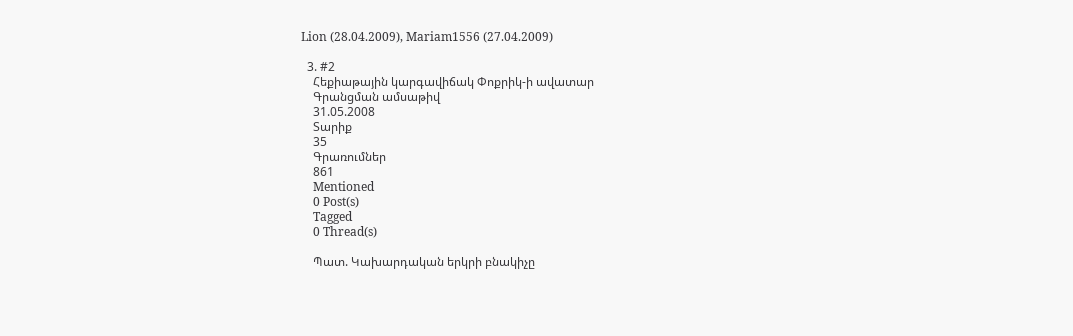Lion (28.04.2009), Mariam1556 (27.04.2009)

  3. #2
    Հեքիաթային կարգավիճակ Փոքրիկ-ի ավատար
    Գրանցման ամսաթիվ
    31.05.2008
    Տարիք
    35
    Գրառումներ
    861
    Mentioned
    0 Post(s)
    Tagged
    0 Thread(s)

    Պատ. Կախարդական երկրի բնակիչը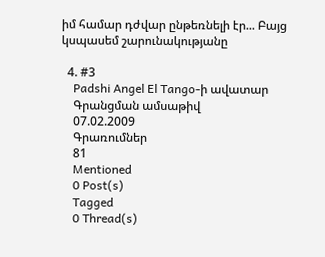իմ համար դժվար ընթեռնելի էր... Բայց կսպասեմ շարունակությանը

  4. #3
    Padshi Angel El Tango-ի ավատար
    Գրանցման ամսաթիվ
    07.02.2009
    Գրառումներ
    81
    Mentioned
    0 Post(s)
    Tagged
    0 Thread(s)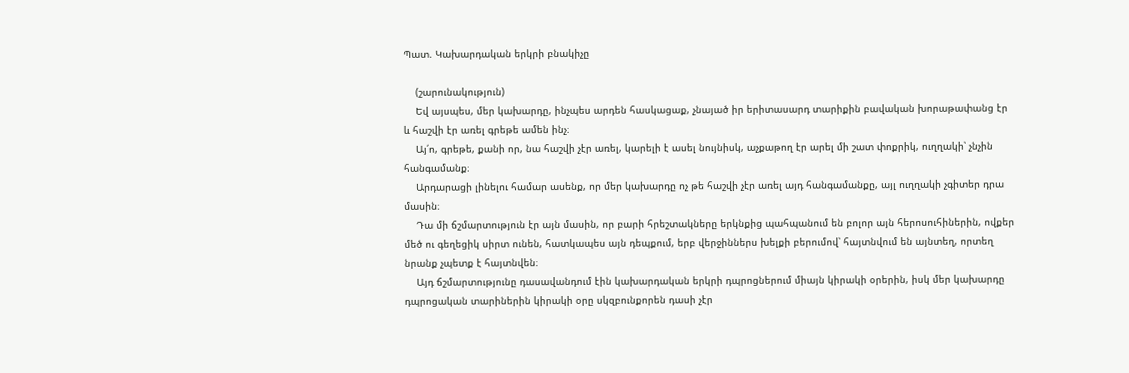Պատ. Կախարդական երկրի բնակիչը

    (շարունակություն)
    Եվ այսպես, մեր կախարդը, ինչպես արդեն հասկացաք, չնայած իր երիտասարդ տարիքին բավական խորաթափանց էր և հաշվի էր առել գրեթե ամեն ինչ։
    Այ՛ո, գրեթե, քանի որ, նա հաշվի չէր առել, կարելի է ասել նույնիսկ, աչքաթող էր արել մի շատ փոքրիկ, ուղղակի՝ չնչին հանգամանք։
    Արդարացի լինելու համար ասենք, որ մեր կախարդը ոչ թե հաշվի չէր առել այդ հանգամանքը, այլ ուղղակի չգիտեր դրա մասին։
    Դա մի ճշմարտություն էր այն մասին, որ բարի հրեշտակները երկնքից պահպանում են բոլոր այն հերոսուհիներին, ովքեր մեծ ու գեղեցիկ սիրտ ունեն, հատկապես այն դեպքում, երբ վերջիններս խելքի բերումով՝ հայտնվում են այնտեղ, որտեղ նրանք չպետք է հայտնվեն։
    Այդ ճշմարտությունը դասավանդում էին կախարդական երկրի դպրոցներում միայն կիրակի օրերին, իսկ մեր կախարդը դպրոցական տարիներին կիրակի օրը սկզբունքորեն դասի չէր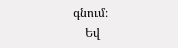գնում։
    Եվ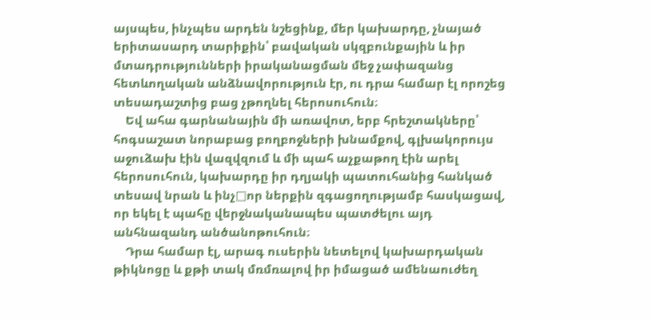այսպես, ինչպես արդեն նշեցինք, մեր կախարդը, չնայած երիտասարդ տարիքին՝ բավական սկզբունքային և իր մտադրությունների իրականացման մեջ չափազանց հետևողական անձնավորություն էր, ու դրա համար էլ որոշեց տեսադաշտից բաց չթողնել հերոսուհուն։
    Եվ ահա գարնանային մի առավոտ, երբ հրեշտակները՝ հոգսաշատ նորաբաց բողբոջների խնամքով, գլխակորույս աջուձախ էին վազվզում և մի պահ աչքաթող էին արել հերոսուհուն, կախարդը իր դղյակի պատուհանից հանկած տեսավ նրան և ինչ□որ ներքին զգացողությամբ հասկացավ, որ եկել է պահը վերջնականապես պատժելու այդ անհնազանդ անծանոթուհուն։
    Դրա համար էլ, արագ ուսերին նետելով կախարդական թիկնոցը և քթի տակ մռմռալով իր իմացած ամենաուժեղ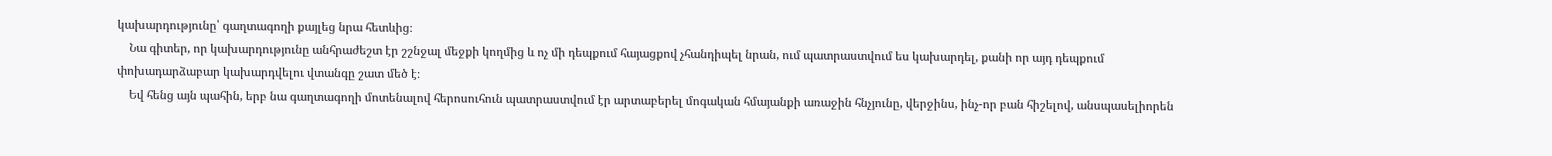կախարդությունը՝ գաղտագողի քայլեց նրա հետևից։
    Նա գիտեր, որ կախարդությունը անհրաժեշտ էր շշնջալ մեջքի կողմից և ոչ մի դեպքում հայացքով չհանդիպել նրան, ում պատրաստվում ես կախարդել, քանի որ այդ դեպքում փոխադարձաբար կախարդվելու վտանգը շատ մեծ է։
    Եվ հենց այն պահին, երբ նա գաղտագողի մոտենալով հերոսուհուն պատրաստվում էր արտաբերել մոգական հմայանքի առաջին հնչյունը, վերջինս, ինչ-որ բան հիշելով, անսպասելիորեն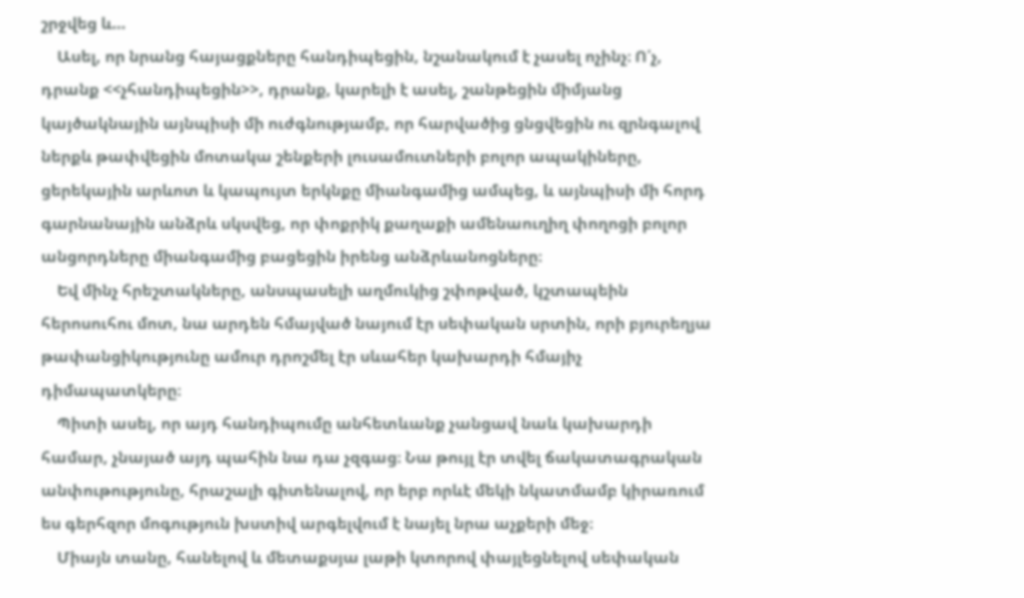շրջվեց և…
    Ասել, որ նրանց հայացքները հանդիպեցին, նշանակում է չասել ոչինչ։ Ո՛չ, դրանք <<չհանդիպեցին>>, դրանք, կարելի է ասել, շանթեցին միմյանց կայծակնային այնպիսի մի ուժգնությամբ, որ հարվածից ցնցվեցին ու զրնգալով ներքև թափվեցին մոտակա շենքերի լուսամուտների բոլոր ապակիները, ցերեկային արևոտ և կապույտ երկնքը միանգամից ամպեց, և այնպիսի մի հորդ գարնանային անձրև սկսվեց, որ փոքրիկ քաղաքի ամենաուղիղ փողոցի բոլոր անցորդները միանգամից բացեցին իրենց անձրևանոցները։
    Եվ մինչ հրեշտակները, անսպասելի աղմուկից շփոթված, կշտապեին հերոսուհու մոտ, նա արդեն հմայված նայում էր սեփական սրտին, որի բյուրեղյա թափանցիկությունը ամուր դրոշմել էր սևահեր կախարդի հմայիչ դիմապատկերը։
    Պիտի ասել, որ այդ հանդիպումը անհետևանք չանցավ նաև կախարդի համար, չնայած այդ պահին նա դա չզգաց։ Նա թույլ էր տվել ճակատագրական անփութությունը, հրաշալի գիտենալով, որ երբ որևէ մեկի նկատմամբ կիրառում ես գերհզոր մոգություն խստիվ արգելվում է նայել նրա աչքերի մեջ։
    Միայն տանը, հանելով և մետաքսյա լաթի կտորով փայլեցնելով սեփական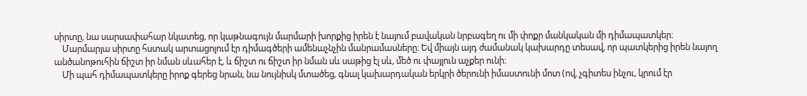սիրտը, նա սարսափահար նկատեց, որ կաթնագույն մարմարի խորքից իրեն է նայում բավական նրբագեղ ու մի փոքր մանկական մի դիմապատկեր։
    Մարմարյա սիրտը հստակ արտացոլում էր դիմագծերի ամենաչնչին մանրամասները։ Եվ միայն այդ ժամանակ կախարդը տեսավ, որ պատկերից իրեն նայող անծանոթուհին ճիշտ իր նման սևահեր է, և ճիշտ ու ճիշտ իր նման սև սաթից էլ սև, մեծ ու փայլուն աչքեր ունի։
    Մի պահ դիմապատկերը իրոք գերեց նրան, նա նույնիսկ մտածեց, գնալ կախարդական երկրի ծերունի իմաստունի մոտ (ով, չգիտես ինչու, կրում էր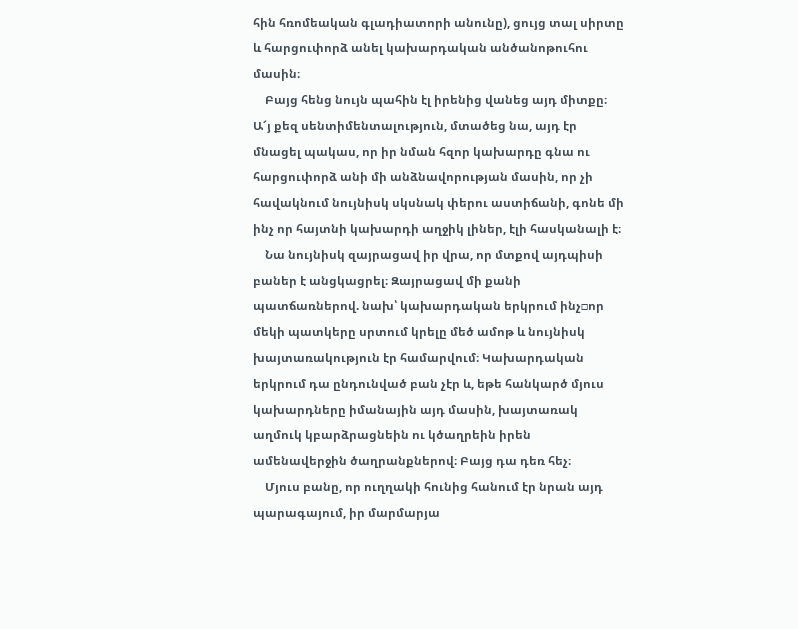հին հռոմեական գլադիատորի անունը), ցույց տալ սիրտը և հարցուփորձ անել կախարդական անծանոթուհու մասին։
    Բայց հենց նույն պահին էլ իրենից վանեց այդ միտքը։ Ա՜յ քեզ սենտիմենտալություն, մտածեց նա, այդ էր մնացել պակաս, որ իր նման հզոր կախարդը գնա ու հարցուփորձ անի մի անձնավորության մասին, որ չի հավակնում նույնիսկ սկսնակ փերու աստիճանի, գոնե մի ինչ որ հայտնի կախարդի աղջիկ լիներ, էլի հասկանալի է։
    Նա նույնիսկ զայրացավ իր վրա, որ մտքով այդպիսի բաներ է անցկացրել։ Զայրացավ մի քանի պատճառներով. նախ՝ կախարդական երկրում ինչ□որ մեկի պատկերը սրտում կրելը մեծ ամոթ և նույնիսկ խայտառակություն էր համարվում։ Կախարդական երկրում դա ընդունված բան չէր և, եթե հանկարծ մյուս կախարդները իմանային այդ մասին, խայտառակ աղմուկ կբարձրացնեին ու կծաղրեին իրեն ամենավերջին ծաղրանքներով։ Բայց դա դեռ հեչ։
    Մյուս բանը, որ ուղղակի հունից հանում էր նրան այդ պարագայում, իր մարմարյա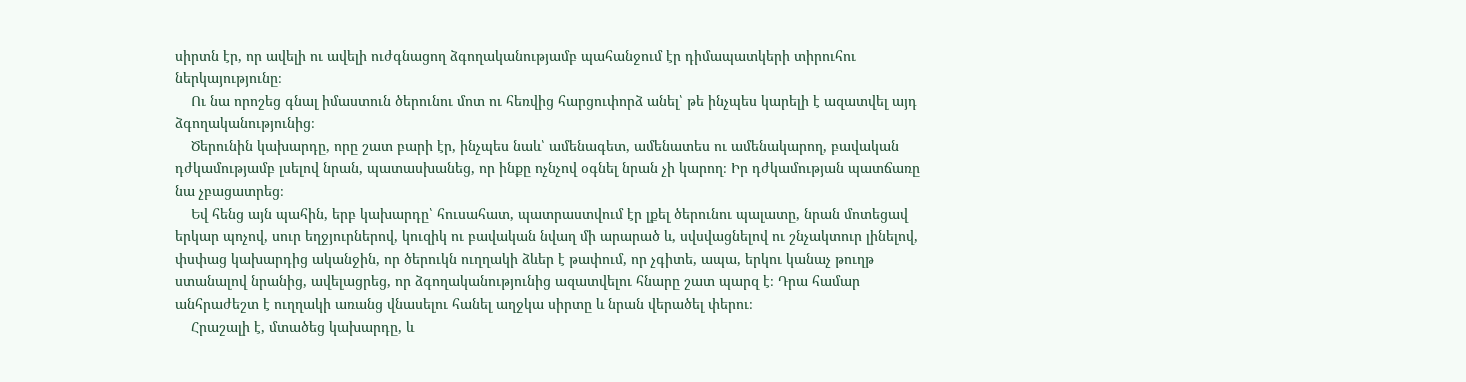սիրտն էր, որ ավելի ու ավելի ուժգնացող ձգողականությամբ պահանջում էր դիմապատկերի տիրուհու ներկայությունը։
    Ու նա որոշեց գնալ իմաստուն ծերունու մոտ ու հեռվից հարցուփորձ անել՝ թե ինչպես կարելի է ազատվել այդ ձգողականությունից։
    Ծերունին կախարդը, որը շատ բարի էր, ինչպես նաև՝ ամենագետ, ամենատես ու ամենակարող, բավական դժկամությամբ լսելով նրան, պատասխանեց, որ ինքը ոչնչով օգնել նրան չի կարող։ Իր դժկամության պատճառը նա չբացատրեց։
    Եվ հենց այն պահին, երբ կախարդը՝ հուսահատ, պատրաստվում էր լքել ծերունու պալատը, նրան մոտեցավ երկար պոչով, սուր եղջյուրներով, կուզիկ ու բավական նվաղ մի արարած և, սվսվացնելով ու շնչակտուր լինելով, փսփաց կախարդից ականջին, որ ծերուկն ուղղակի ձևեր է թափում, որ չգիտե, ապա, երկու կանաչ թուղթ ստանալով նրանից, ավելացրեց, որ ձգողականությունից ազատվելու հնարը շատ պարզ է։ Դրա համար անհրաժեշտ է ուղղակի առանց վնասելու հանել աղջկա սիրտը և նրան վերածել փերու։
    Հրաշալի է, մտածեց կախարդը, և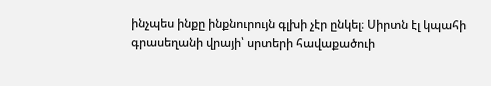ինչպես ինքը ինքնուրույն գլխի չէր ընկել։ Սիրտն էլ կպահի գրասեղանի վրայի՝ սրտերի հավաքածուի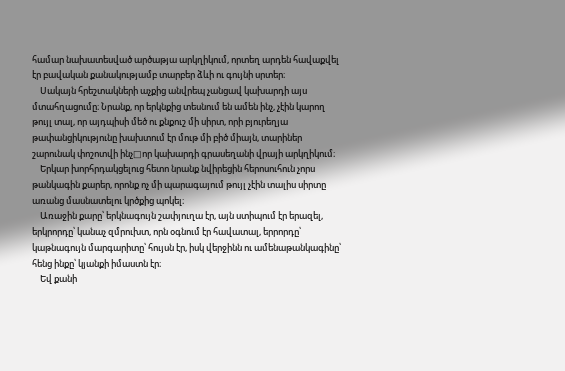համար նախատեսված արծաթյա արկղիկում, որտեղ արդեն հավաքվել էր բավական քանակությամբ տարբեր ձևի ու գույնի սրտեր։
    Սակայն հրեշտակների աչքից անվրեպ չանցավ կախարդի այս մտահղացումը։ Նրանք, որ երկնքից տեսնում են ամեն ինչ, չէին կարող թույլ տալ, որ այդպիսի մեծ ու քնքուշ մի սիրտ, որի բյուրեղյա թափանցիկությունը խախտում էր մութ մի բիծ միայն, տարիներ շարունակ փոշոտվի ինչ□որ կախարդի գրասեղանի վրայի արկղիկում։
    Երկար խորհրդակցելուց հետո նրանք նվիրեցին հերոսուհուն չորս թանկագին քարեր, որոնք ոչ մի պարագայում թույլ չէին տալիս սիրտը առանց մասնատելու կրծքից պոկել։
    Առաջին քարը՝ երկնագույն շափյուղա էր, այն ստիպում էր երազել, երկրորդը՝ կանաչ զմրուխտ, որն օգնում էր հավատալ, երրորդը՝ կաթնագույն մարգարիտը՝ հույսն էր, իսկ վերջինն ու ամենաթանկագինը՝ հենց ինքը՝ կյանքի իմաստն էր։
    Եվ քանի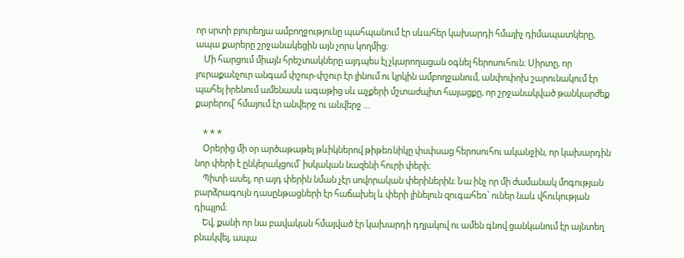որ սրտի բյուրեղյա ամբողջությունը պահպանում էր սևահեր կախարդի հմայիչ դիմապատկերը, ապա քարերը շրջանակեցին այն չորս կողմից։
    Մի հարցում միայն հրեշտակները այդպես էլ չկարողացան օգնել հերոսուհուն։ Սիրտը, որ յուրաքանչուր անգամ փշուր-փշուր էր լինում ու կրկին ամբողջանում, անփոփոխ շարունակում էր պահել իրենում ամենասև ագաթից սև աչքերի մշտաժպիտ հայացքը, որ շրջանակված թանկարժեք քարերով՝ հմայում էր անվերջ ու անվերջ …

    * * *
    Օրերից մի օր արծաթաթել թևիկներով թիթեռնիկը փսփսաց հերոսուհու ականջին, որ կախարդին նոր փերի է ընկերակցում՝ իսկական նազենի հուրի փերի։
    Պիտի ասել, որ այդ փերին նման չէր սովորական փերիներին։ Նա ինչ որ մի ժամանակ մոգության բարձրագույն դասընթացների էր հաճախել և փերի լինելուն զուգահեռ՝ ուներ նաև վհուկության դիպլոմ։
    Եվ, քանի որ նա բավական հմայված էր կախարդի դղյակով ու ամեն գնով ցանկանում էր այնտեղ բնակվել, ապա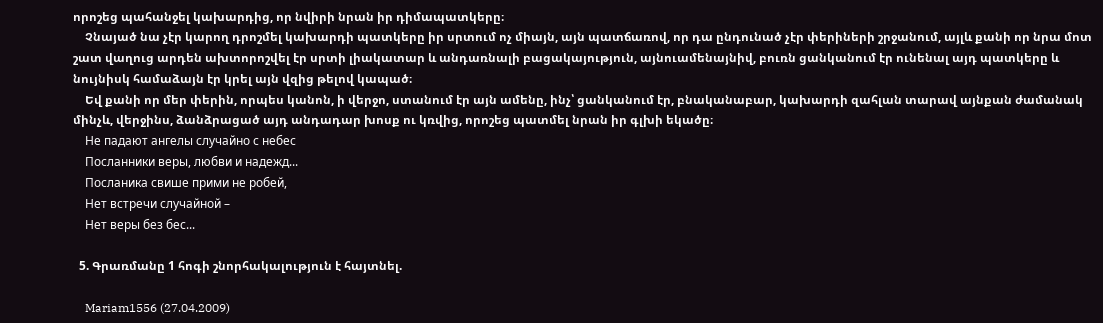որոշեց պահանջել կախարդից, որ նվիրի նրան իր դիմապատկերը։
    Չնայած նա չէր կարող դրոշմել կախարդի պատկերը իր սրտում ոչ միայն, այն պատճառով, որ դա ընդունած չէր փերիների շրջանում, այլև քանի որ նրա մոտ շատ վաղուց արդեն ախտորոշվել էր սրտի լիակատար և անդառնալի բացակայություն, այնուամենայնիվ, բուռն ցանկանում էր ունենալ այդ պատկերը և նույնիսկ համաձայն էր կրել այն վզից թելով կապած։
    Եվ քանի որ մեր փերին, որպես կանոն, ի վերջո, ստանում էր այն ամենը, ինչ՝ ցանկանում էր, բնականաբար, կախարդի զահլան տարավ այնքան ժամանակ մինչև, վերջինս, ձանձրացած այդ անդադար խոսք ու կռվից, որոշեց պատմել նրան իր գլխի եկածը։
    Не падают ангелы случайно с небес
    Посланники веры, любви и надежд...
    Посланика свише прими не робей,
    Нет встречи случайной –
    Нет веры без бес...

  5. Գրառմանը 1 հոգի շնորհակալություն է հայտնել.

    Mariam1556 (27.04.2009)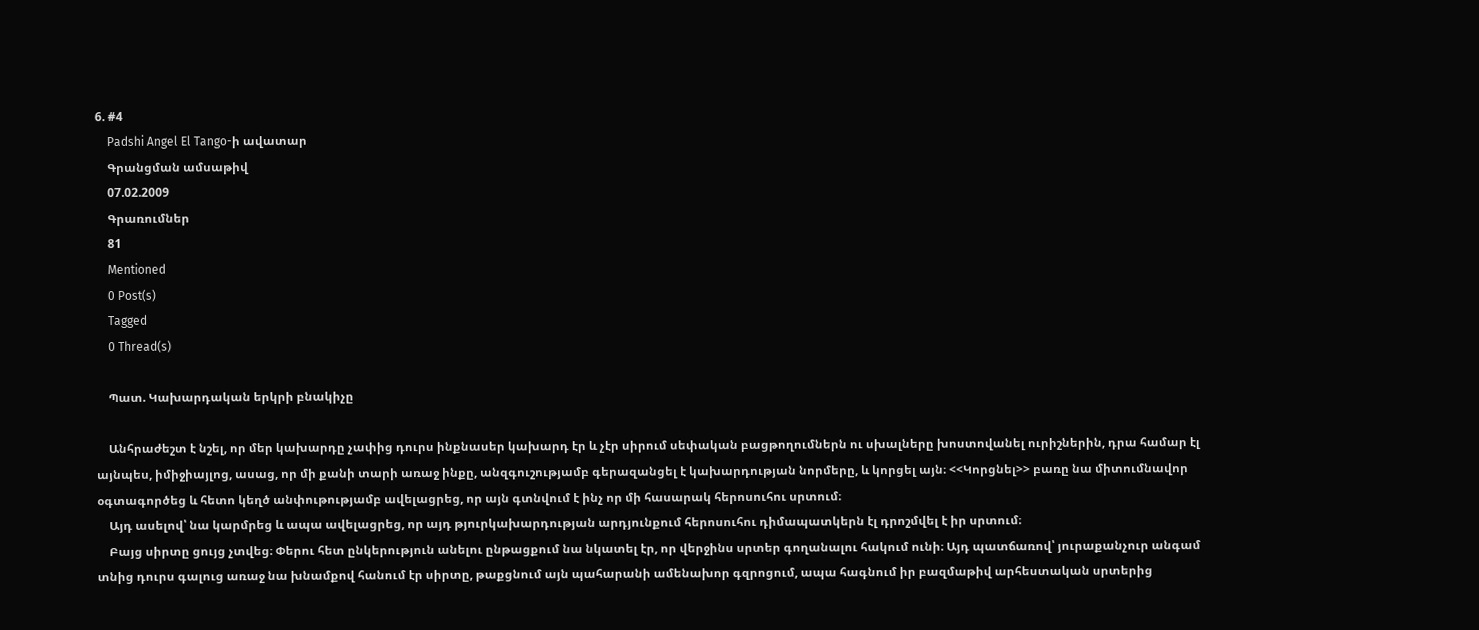6. #4
    Padshi Angel El Tango-ի ավատար
    Գրանցման ամսաթիվ
    07.02.2009
    Գրառումներ
    81
    Mentioned
    0 Post(s)
    Tagged
    0 Thread(s)

    Պատ. Կախարդական երկրի բնակիչը

    Անհրաժեշտ է նշել, որ մեր կախարդը չափից դուրս ինքնասեր կախարդ էր և չէր սիրում սեփական բացթողումներն ու սխալները խոստովանել ուրիշներին, դրա համար էլ այնպես, իմիջիայլոց, ասաց, որ մի քանի տարի առաջ ինքը, անզգուշությամբ գերազանցել է կախարդության նորմերը, և կորցել այն։ <<Կորցնել>> բառը նա միտումնավոր օգտագործեց և հետո կեղծ անփութությամբ ավելացրեց, որ այն գտնվում է ինչ որ մի հասարակ հերոսուհու սրտում։
    Այդ ասելով՝ նա կարմրեց և ապա ավելացրեց, որ այդ թյուրկախարդության արդյունքում հերոսուհու դիմապատկերն էլ դրոշմվել է իր սրտում։
    Բայց սիրտը ցույց չտվեց։ Փերու հետ ընկերություն անելու ընթացքում նա նկատել էր, որ վերջինս սրտեր գողանալու հակում ունի։ Այդ պատճառով՝ յուրաքանչուր անգամ տնից դուրս գալուց առաջ նա խնամքով հանում էր սիրտը, թաքցնում այն պահարանի ամենախոր գզրոցում, ապա հագնում իր բազմաթիվ արհեստական սրտերից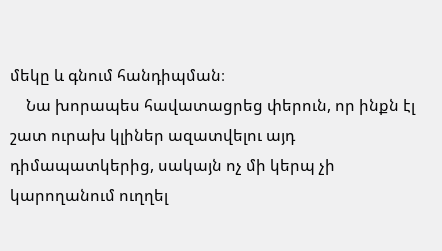մեկը և գնում հանդիպման։
    Նա խորապես հավատացրեց փերուն, որ ինքն էլ շատ ուրախ կլիներ ազատվելու այդ դիմապատկերից, սակայն ոչ մի կերպ չի կարողանում ուղղել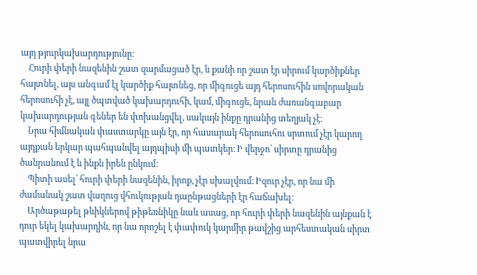այդ թյուրկախարդությունը։
    Հուրի փերի նազենին շատ զարմացած էր, և քանի որ շատ էր սիրում կարծիքներ հայտնել, այս անգամ էլ կարծիք հայտնեց, որ միգուցե այդ հերոսուհին սովորական հերոսուհի չէ, այլ ծպտված կախարդուհի, կամ, միգուցե, նրան ժառանգաբար կախարդության գեներ են փոխանցվել, սակայն ինքը դրանից տեղյակ չէ։
    Նրա հիմնական փաստարկը այն էր, որ հասարակ հերոսուհու սրտում չէր կարող այդքան երկար պահպանվել այդպիսի մի պատկեր։ Ի վերջո՝ սիրտը դրանից ծանրանում է և ինքն իրեն ընկում։
    Պիտի ասել՝ հուրի փերի նազենին, իրոք, չէր սխալվում։ Իզուր չէր, որ նա մի ժամանակ շատ վաղուց վհուկության դաընթացների էր հաճախել։
    Արծաթաթել թևիկներով թիթեռնիկը նաև ասաց, որ հուրի փերի նազենին այնքան է դուր եկել կախարդին, որ նա որոշել է փափուկ կարմիր թավշից արհեստական սիրտ պատվիրել նրա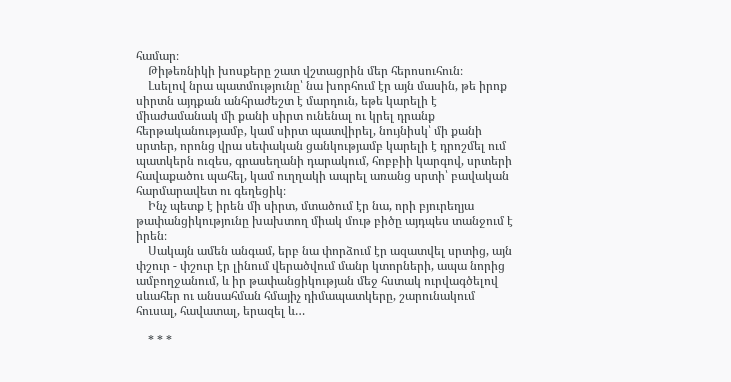համար։
    Թիթեռնիկի խոսքերը շատ վշտացրին մեր հերոսուհուն։
    Լսելով նրա պատմությունը՝ նա խորհում էր այն մասին, թե իրոք սիրտն այդքան անհրաժեշտ է մարդուն, եթե կարելի է միաժամանակ մի քանի սիրտ ունենալ ու կրել դրանք հերթականությամբ, կամ սիրտ պատվիրել, նույնիսկ՝ մի քանի սրտեր, որոնց վրա սեփական ցանկությամբ կարելի է դրոշմել ում պատկերն ուզես, գրասեղանի դարակում, հոբբիի կարգով, սրտերի հավաքածու պահել, կամ ուղղակի ապրել առանց սրտի՝ բավական հարմարավետ ու գեղեցիկ։
    Ինչ պետք է իրեն մի սիրտ, մտածում էր նա, որի բյուրեղյա թափանցիկությունը խախտող միակ մութ բիծը այդպես տանջում է իրեն։
    Սակայն ամեն անգամ, երբ նա փորձում էր ազատվել սրտից, այն փշուր - փշուր էր լինում վերածվում մանր կտորների, ապա նորից ամբողջանում, և իր թափանցիկության մեջ հստակ ուրվագծելով սևահեր ու անսահման հմայիչ դիմապատկերը, շարունակում հուսալ, հավատալ, երազել և…

    * * *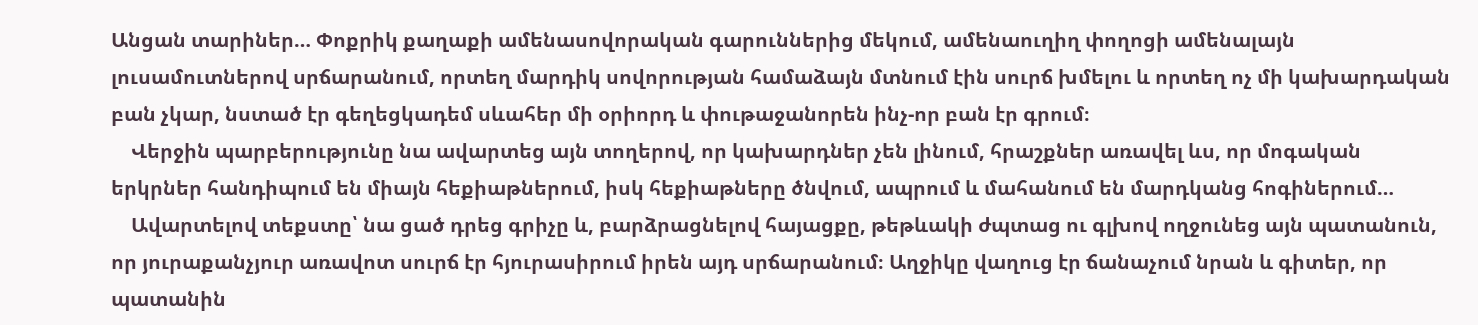Անցան տարիներ… Փոքրիկ քաղաքի ամենասովորական գարուններից մեկում, ամենաուղիղ փողոցի ամենալայն լուսամուտներով սրճարանում, որտեղ մարդիկ սովորության համաձայն մտնում էին սուրճ խմելու և որտեղ ոչ մի կախարդական բան չկար, նստած էր գեղեցկադեմ սևահեր մի օրիորդ և փութաջանորեն ինչ-որ բան էր գրում։
    Վերջին պարբերությունը նա ավարտեց այն տողերով, որ կախարդներ չեն լինում, հրաշքներ առավել ևս, որ մոգական երկրներ հանդիպում են միայն հեքիաթներում, իսկ հեքիաթները ծնվում, ապրում և մահանում են մարդկանց հոգիներում…
    Ավարտելով տեքստը՝ նա ցած դրեց գրիչը և, բարձրացնելով հայացքը, թեթևակի ժպտաց ու գլխով ողջունեց այն պատանուն, որ յուրաքանչյուր առավոտ սուրճ էր հյուրասիրում իրեն այդ սրճարանում։ Աղջիկը վաղուց էր ճանաչում նրան և գիտեր, որ պատանին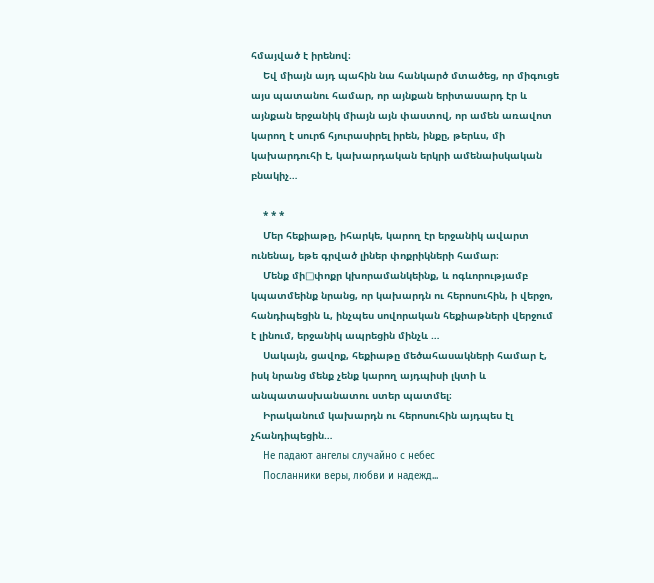հմայված է իրենով։
    Եվ միայն այդ պահին նա հանկարծ մտածեց, որ միգուցե այս պատանու համար, որ այնքան երիտասարդ էր և այնքան երջանիկ միայն այն փաստով, որ ամեն առավոտ կարող է սուրճ հյուրասիրել իրեն, ինքը, թերևս, մի կախարդուհի է, կախարդական երկրի ամենաիսկական բնակիչ…

    * * *
    Մեր հեքիաթը, իհարկե, կարող էր երջանիկ ավարտ ունենալ, եթե գրված լիներ փոքրիկների համար։
    Մենք մի□փոքր կխորամանկեինք, և ոգևորությամբ կպատմեինք նրանց, որ կախարդն ու հերոսուհին, ի վերջո, հանդիպեցին և, ինչպես սովորական հեքիաթների վերջում է լինում, երջանիկ ապրեցին մինչև …
    Սակայն, ցավոք, հեքիաթը մեծահասակների համար է, իսկ նրանց մենք չենք կարող այդպիսի լկտի և անպատասխանատու ստեր պատմել։
    Իրականում կախարդն ու հերոսուհին այդպես էլ չհանդիպեցին…
    Не падают ангелы случайно с небес
    Посланники веры, любви и надежд...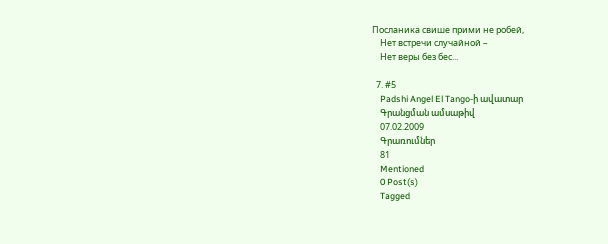Посланика свише прими не робей,
    Нет встречи случайной –
    Нет веры без бес...

  7. #5
    Padshi Angel El Tango-ի ավատար
    Գրանցման ամսաթիվ
    07.02.2009
    Գրառումներ
    81
    Mentioned
    0 Post(s)
    Tagged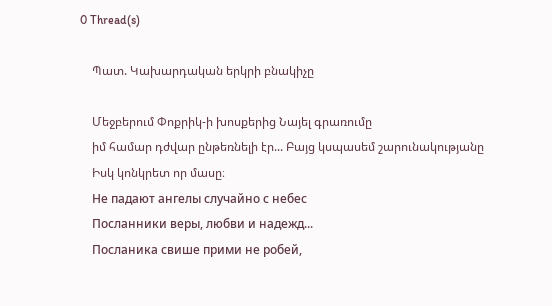0 Thread(s)

    Պատ. Կախարդական երկրի բնակիչը

    Մեջբերում Փոքրիկ-ի խոսքերից Նայել գրառումը
    իմ համար դժվար ընթեռնելի էր... Բայց կսպասեմ շարունակությանը
    Իսկ կոնկրետ որ մասը։
    Не падают ангелы случайно с небес
    Посланники веры, любви и надежд...
    Посланика свише прими не робей,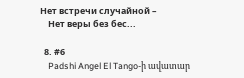Нет встречи случайной –
    Нет веры без бес...

  8. #6
    Padshi Angel El Tango-ի ավատար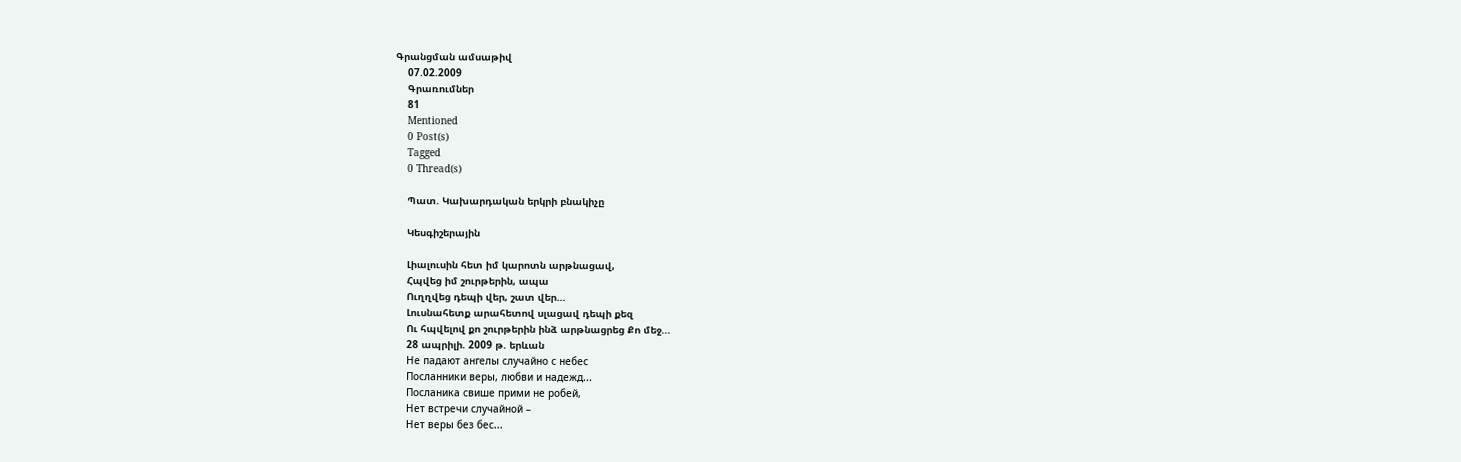Գրանցման ամսաթիվ
    07.02.2009
    Գրառումներ
    81
    Mentioned
    0 Post(s)
    Tagged
    0 Thread(s)

    Պատ. Կախարդական երկրի բնակիչը

    Կեսգիշերային

    Լիալուսին հետ իմ կարոտն արթնացավ,
    Հպվեց իմ շուրթերին, ապա
    Ուղղվեց դեպի վեր, շատ վեր...
    Լուսնահետք արահետով սլացավ դեպի քեզ
    Ու հպվելով քո շուրթերին ինձ արթնացրեց Քո մեջ...
    28 ապրիլի. 2009 թ. երևան
    Не падают ангелы случайно с небес
    Посланники веры, любви и надежд...
    Посланика свише прими не робей,
    Нет встречи случайной –
    Нет веры без бес...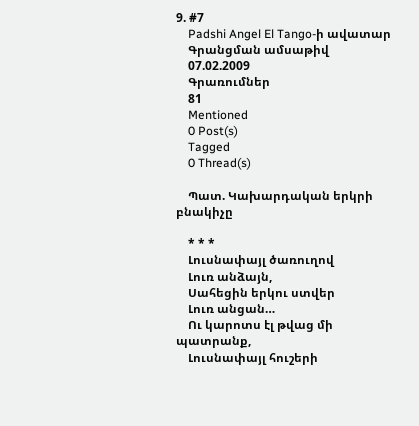9. #7
    Padshi Angel El Tango-ի ավատար
    Գրանցման ամսաթիվ
    07.02.2009
    Գրառումներ
    81
    Mentioned
    0 Post(s)
    Tagged
    0 Thread(s)

    Պատ. Կախարդական երկրի բնակիչը

    * * *
    Լուսնափայլ ծառուղով
    Լուռ անձայն,
    Սահեցին երկու ստվեր
    Լուռ անցան…
    Ու կարոտս էլ թվաց մի պատրանք,
    Լուսնափայլ հուշերի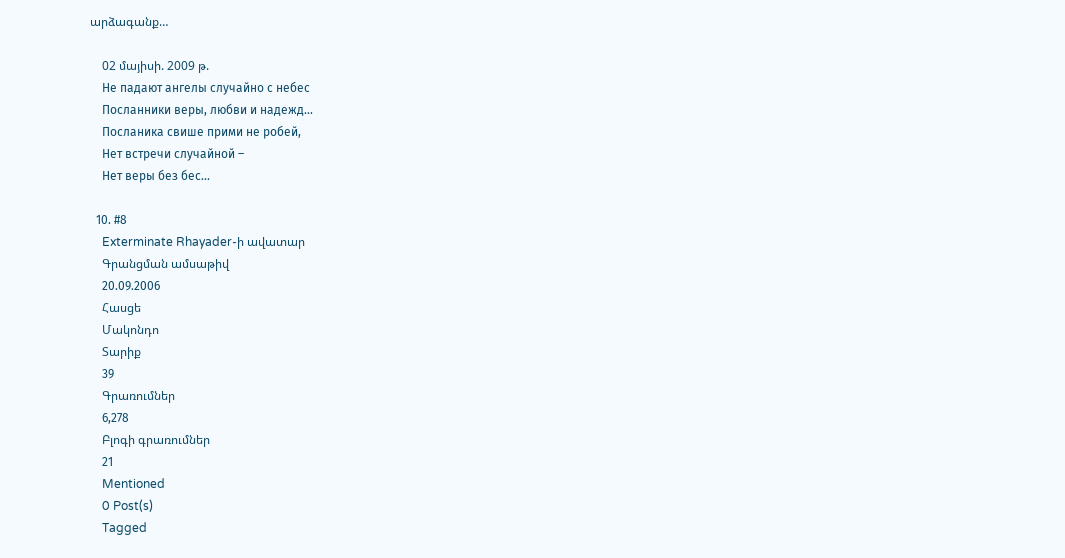արձագանք…

    02 մայիսի. 2009 թ.
    Не падают ангелы случайно с небес
    Посланники веры, любви и надежд...
    Посланика свише прими не робей,
    Нет встречи случайной –
    Нет веры без бес...

  10. #8
    Exterminate Rhayader-ի ավատար
    Գրանցման ամսաթիվ
    20.09.2006
    Հասցե
    Մակոնդո
    Տարիք
    39
    Գրառումներ
    6,278
    Բլոգի գրառումներ
    21
    Mentioned
    0 Post(s)
    Tagged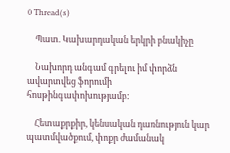0 Thread(s)

    Պատ. Կախարդական երկրի բնակիչը

    Նախորդ անգամ գրելու իմ փորձն ավարտվեց ֆորումի հոսթինգափոխությամբ:

    Հետաքրքիր, կենսական դառնություն կար պատմվածքում, փոքր ժամանակ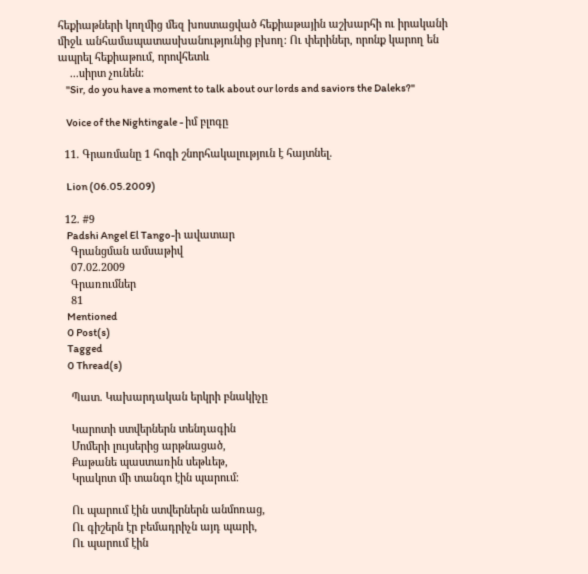հեքիաթների կողմից մեզ խոստացված հեքիաթային աշխարհի ու իրականի միջև անհամապատասխանությունից բխող: Ու փերիներ, որոնք կարող են ապրել հեքիաթում, որովհետև
    ...սիրտ չունեն:
    "Sir, do you have a moment to talk about our lords and saviors the Daleks?"

    Voice of the Nightingale - իմ բլոգը

  11. Գրառմանը 1 հոգի շնորհակալություն է հայտնել.

    Lion (06.05.2009)

  12. #9
    Padshi Angel El Tango-ի ավատար
    Գրանցման ամսաթիվ
    07.02.2009
    Գրառումներ
    81
    Mentioned
    0 Post(s)
    Tagged
    0 Thread(s)

    Պատ. Կախարդական երկրի բնակիչը

    Կարոտի ստվերներն տենդագին
    Մոմերի լույսերից արթնացած,
    Քաթանե պաստառին սեթևեթ,
    Կրակոտ մի տանգո էին պարում։

    Ու պարում էին ստվերներն անմոռաց,
    Ու գիշերն էր բեմադրիչն այդ պարի,
    Ու պարում էին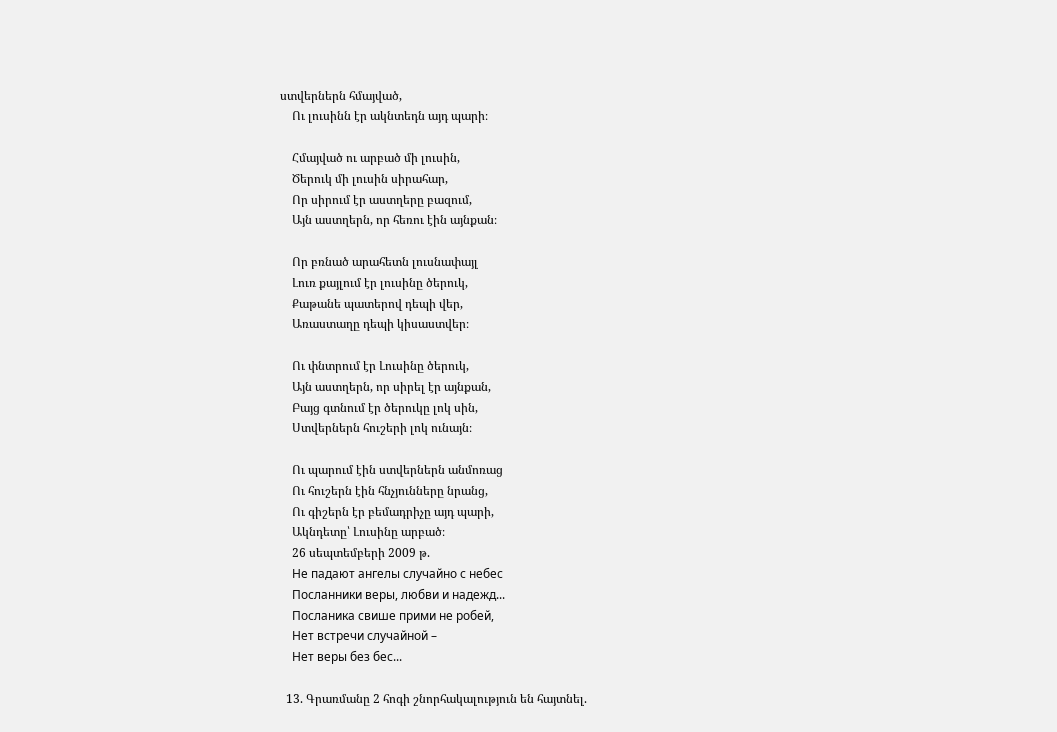ստվերներն հմայված,
    Ու լուսինն էր ակնտեդն այդ պարի։

    Հմայված ու արբած մի լուսին,
    Ծերուկ մի լուսին սիրահար,
    Որ սիրում էր աստղերը բազում,
    Այն աստղերն, որ հեռու էին այնքան։

    Որ բռնած արահետն լուսնափայլ
    Լուռ քայլում էր լուսինը ծերուկ,
    Քաթանե պատերով դեպի վեր,
    Առաստաղը դեպի կիսաստվեր։

    Ու փնտրում էր Լուսինը ծերուկ,
    Այն աստղերն, որ սիրել էր այնքան,
    Բայց գտնում էր ծերուկը լոկ սին,
    Ստվերներն հուշերի լոկ ունայն։

    Ու պարում էին ստվերներն անմոռաց
    Ու հուշերն էին հնչյունները նրանց,
    Ու գիշերն էր բեմադրիչը այդ պարի,
    Ակնդետը՝ Լուսինը արբած։
    26 սեպտեմբերի 2009 թ.
    Не падают ангелы случайно с небес
    Посланники веры, любви и надежд...
    Посланика свише прими не робей,
    Нет встречи случайной –
    Нет веры без бес...

  13. Գրառմանը 2 հոգի շնորհակալություն են հայտնել.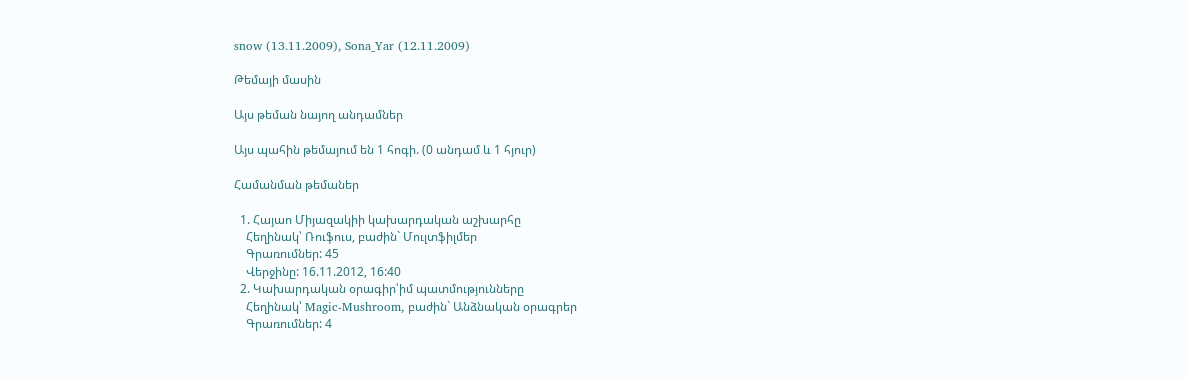snow (13.11.2009), Sona_Yar (12.11.2009)

Թեմայի մասին

Այս թեման նայող անդամներ

Այս պահին թեմայում են 1 հոգի. (0 անդամ և 1 հյուր)

Համանման թեմաներ

  1. Հայաո Միյազակիի կախարդական աշխարհը
    Հեղինակ՝ Ռուֆուս, բաժին` Մուլտֆիլմեր
    Գրառումներ: 45
    Վերջինը: 16.11.2012, 16:40
  2. Կախարդական օրագիր՝իմ պատմությունները
    Հեղինակ՝ Magic-Mushroom, բաժին` Անձնական օրագրեր
    Գրառումներ: 4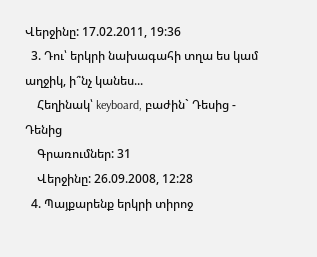Վերջինը: 17.02.2011, 19:36
  3. Դու՝ երկրի նախագահի տղա ես կամ աղջիկ, ի՞նչ կանես...
    Հեղինակ՝ keyboard, բաժին` Դեսից - Դենից
    Գրառումներ: 31
    Վերջինը: 26.09.2008, 12:28
  4. Պայքարենք երկրի տիրոջ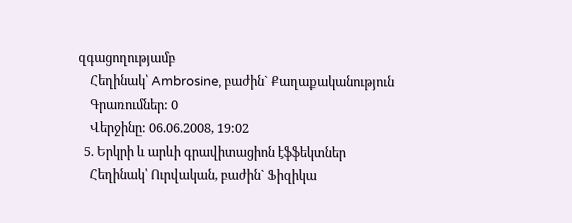զգացողությամբ
    Հեղինակ՝ Ambrosine, բաժին` Քաղաքականություն
    Գրառումներ: 0
    Վերջինը: 06.06.2008, 19:02
  5. Երկրի և արևի գրավիտացիոն էֆֆեկտներ
    Հեղինակ՝ Ուրվական, բաժին` Ֆիզիկա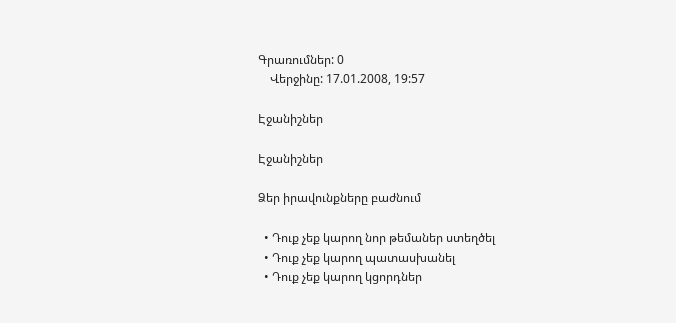Գրառումներ: 0
    Վերջինը: 17.01.2008, 19:57

Էջանիշներ

Էջանիշներ

Ձեր իրավունքները բաժնում

  • Դուք չեք կարող նոր թեմաներ ստեղծել
  • Դուք չեք կարող պատասխանել
  • Դուք չեք կարող կցորդներ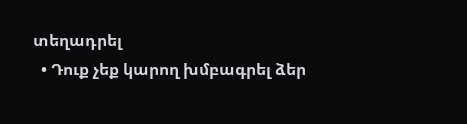տեղադրել
  • Դուք չեք կարող խմբագրել ձեր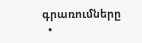գրառումները
  •